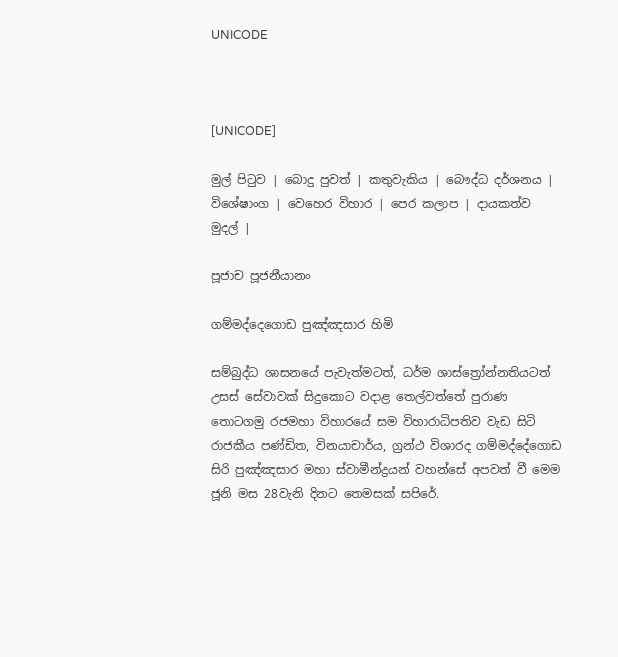UNICODE



[UNICODE]

මුල් පිටුව | බොදු පුවත් | කතුවැකිය | බෞද්ධ දර්ශනය | විශේෂාංග | වෙහෙර විහාර | පෙර කලාප | දායකත්ව මුදල් |

පූජාච පූජනීයානං

ගම්මද්දෙගොඩ පුඤ්ඤසාර හිමි

සම්බුද්ධ ශාසනයේ පැවැත්මටත්, ධර්ම ශාස්ත්‍රෝන්නතියටත් උසස් සේවාවක් සිදුකොට වදාළ තෙල්වත්තේ පුරාණ තොටගමු රජමහා විහාරයේ සම විහාරාධිපතිව වැඩ සිටි රාජකීය පණ්ඩිත, විනයාචාර්ය, ග්‍රන්ථ විශාරද ගම්මද්දේගොඩ සිරි පුඤ්ඤසාර මහා ස්වාමීන්ද්‍රයන් වහන්සේ අපවත් වී මෙම ජූනි මස 28වැනි දිනට තෙමසක් සපිරේ.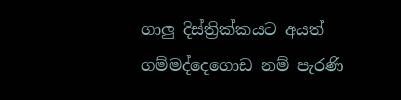ගාලු දිස්ත්‍රික්කයට අයත් ගම්මද්දෙගොඩ නම් පැරණි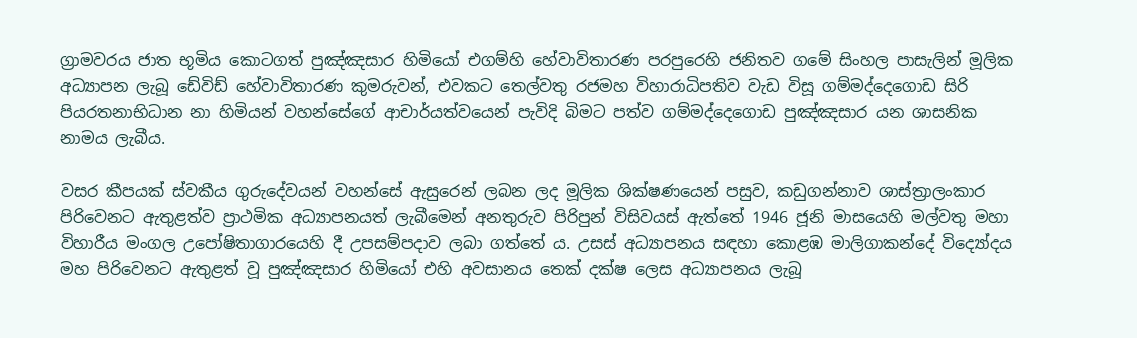ග්‍රාමවරය ජාත භූමිය කොටගත් පුඤ්ඤසාර හිමියෝ එගම්හි හේවාවිතාරණ පරපුරෙහි ජනිතව ගමේ සිංහල පාසැලින් මූලික අධ්‍යාපන ලැබූ ඩේවිඩ් හේවාවිතාරණ කුමරුවන්, එවකට තෙල්වතු රජමහ විහාරාධිපතිව වැඩ විසූ ගම්මද්දෙගොඩ සිරි පියරතනාභිධාන නා හිමියන් වහන්සේගේ ආචාර්යත්වයෙන් පැවිදි බිමට පත්ව ගම්මද්දෙගොඩ පුඤ්ඤසාර යන ශාසනික නාමය ලැබීය.

වසර කීපයක් ස්වකීය ගුරුදේවයන් වහන්සේ ඇසුරෙන් ලබන ලද මූලික ශික්ෂණයෙන් පසුව, කඩුගන්නාව ශාස්ත්‍රාලංකාර පිරිවෙනට ඇතුළත්ව ප්‍රාථමික අධ්‍යාපනයත් ලැබීමෙන් අනතුරුව පිරිපුන් විසිවයස් ඇත්තේ 1946 ජූනි මාසයෙහි මල්වතු මහා විහාරීය මංගල උපෝෂිතාගාරයෙහි දී උපසම්පදාව ලබා ගත්තේ ය. උසස් අධ්‍යාපනය සඳහා කොළඹ මාලිගාකන්දේ විද්‍යෝදය මහ පිරිවෙනට ඇතුළත් වූ පුඤ්ඤසාර හිමියෝ එහි අවසානය තෙක් දක්ෂ ලෙස අධ්‍යාපනය ලැබූ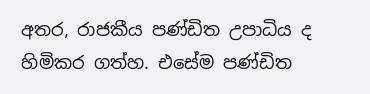අතර, රාජකීය පණ්ඩිත උපාධිය ද හිමිකර ගත්හ. එසේම පණ්ඩිත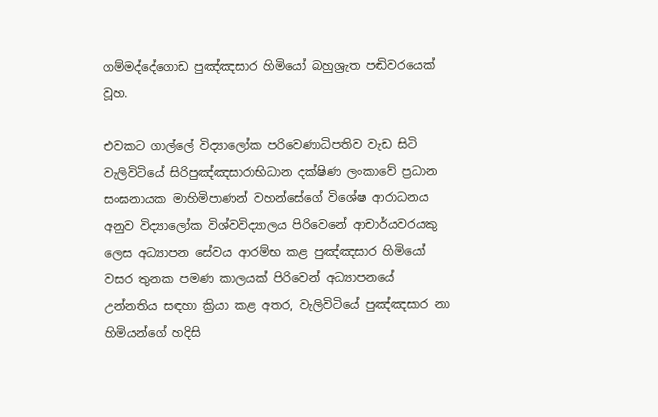ගම්මද්දේගොඩ පුඤ්ඤසාර හිමියෝ බහුශ්‍රැත පඬිවරයෙක් වූහ.

එවකට ගාල්ලේ විද්‍යාලෝක පරිවෙණාධිපතිව වැඩ සිටි වැලිවිටියේ සිරිපුඤ්ඤසාරාභිධාන දක්ෂිණ ලංකාවේ ප්‍රධාන සංඝනායක මාහිමිපාණන් වහන්සේගේ විශේෂ ආරාධනය අනුව විද්‍යාලෝක විශ්වවිද්‍යාලය පිරිවෙනේ ආචාර්යවරයකු ලෙස අධ්‍යාපන සේවය ආරම්භ කළ පුඤ්ඤසාර හිමියෝ වසර තුනක පමණ කාලයක් පිරිවෙන් අධ්‍යාපනයේ උන්නතිය සඳහා ක්‍රියා කළ අතර, වැලිවිටියේ පුඤ්ඤසාර නා හිමියන්ගේ හදිසි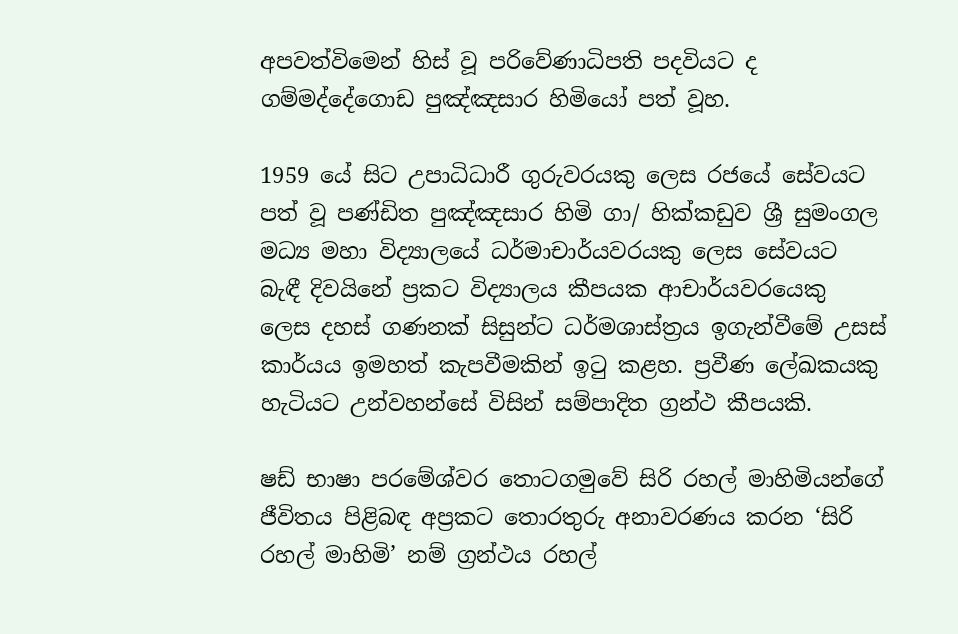අපවත්විමෙන් හිස් වූ පරිවේණාධිපති පදවියට ද ගම්මද්දේගොඩ පුඤ්ඤසාර හිමියෝ පත් වූහ.

1959 යේ සිට උපාධිධාරී ගුරුවරයකු ලෙස රජයේ සේවයට පත් වූ පණ්ඩිත පුඤ්ඤසාර හිමි ගා/ හික්කඩුව ශ්‍රී සුමංගල මධ්‍ය මහා විද්‍යාලයේ ධර්මාචාර්යවරයකු ලෙස සේවයට බැඳී දිවයිනේ ප්‍රකට විද්‍යාලය කීපයක ආචාර්යවරයෙකු ලෙස දහස් ගණනක් සිසුන්ට ධර්මශාස්ත්‍රය ඉගැන්වීමේ උසස් කාර්යය ඉමහත් කැපවීමකින් ඉටු කළහ. ප්‍රවීණ ලේඛකයකු හැටියට උන්වහන්සේ විසින් සම්පාදිත ග්‍රන්ථ කීපයකි.

ෂඩ් භාෂා පරමේශ්වර තොටගමුවේ සිරි රහල් මාහිමියන්ගේ ජීවිතය පිළිබඳ අප්‍රකට තොරතුරු අනාවරණය කරන ‘සිරි රහල් මාහිමි’ නම් ග්‍රන්ථය රහල්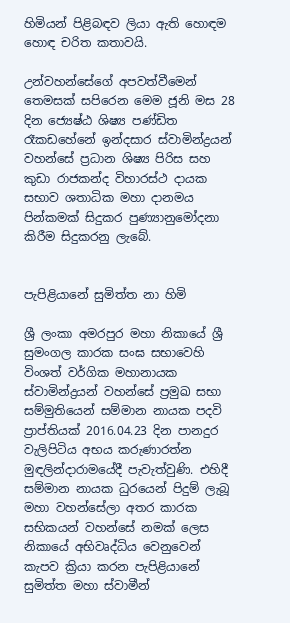හිමියන් පිළිබඳව ලියා ඇති හොඳම හොඳ චරිත කතාවයි.

උන්වහන්සේගේ අපවත්වීමෙන් තෙමසක් සපිරෙන මෙම ජූනි මස 28 දින ජ්‍යෙෂ්ඨ ශිෂ්‍ය පණ්ඩිත රෑකඩහේනේ ඉන්දසාර ස්වාමින්ද්‍රයන් වහන්සේ ප්‍රධාන ශිෂ්‍ය පිරිස සහ කුඩා රාජකන්ද විහාරස්ථ දායක සභාව ශතාධික මහා දානමය පින්කමක් සිදුකර පුණ්‍යානුමෝදනා කිරීම සිදුකරනු ලැබේ.


පැපිළියානේ සුමිත්ත නා හිමි

ශ්‍රී ලංකා අමරපුර මහා නිකායේ ශ්‍රී සුමංගල කාරක සංඝ සභාවෙහි විංශත් වර්ගික මහානායක ස්වාමින්ද්‍රයන් වහන්සේ ප්‍රමුඛ සභා සම්මුතියෙන් සම්මාන නායක පදවි ප්‍රාප්තියක් 2016.04.23 දින පානදුර වැලිපිටිය අභය කරුණාරත්න මුඳලින්දාරාමයේදී පැවැත්වුණි. එහිදී සම්මාන නායක ධුරයෙන් පිදුම් ලැබූ මහා වහන්සේලා අතර කාරක සභිකයන් වහන්සේ නමක් ලෙස නිකායේ අභිවෘද්ධිය වෙනුවෙන් කැපව ක්‍රියා කරන පැපිළියානේ සුමිත්ත මහා ස්වාමීන්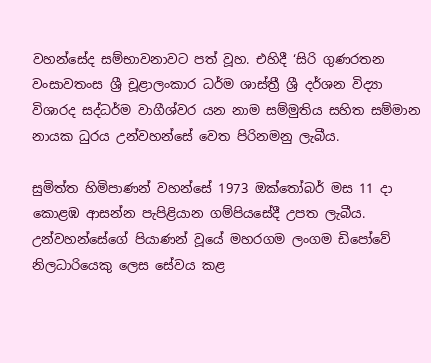වහන්සේද සම්භාවනාවට පත් වූහ. එහිදී ‘සිරි ගුණරතන වංසාවතංස ශ්‍රී චූළාලංකාර ධර්ම ශාස්ත්‍රී ශ්‍රී දර්ශන විද්‍යා විශාරද සද්ධර්ම වාගීශ්වර යන නාම සම්මුතිය සහිත සම්මාන නායක ධුරය උන්වහන්සේ වෙත පිරිනමනු ලැබීය.

සුමිත්ත හිමිපාණන් වහන්සේ 1973 ඔක්තෝබර් මස 11 දා කොළඹ ආසන්න පැපිළියාන ගම්පියසේදී උපත ලැබීය. උන්වහන්සේගේ පියාණන් වූයේ මහරගම ලංගම ඩිපෝවේ නිලධාරියෙකු ලෙස සේවය කළ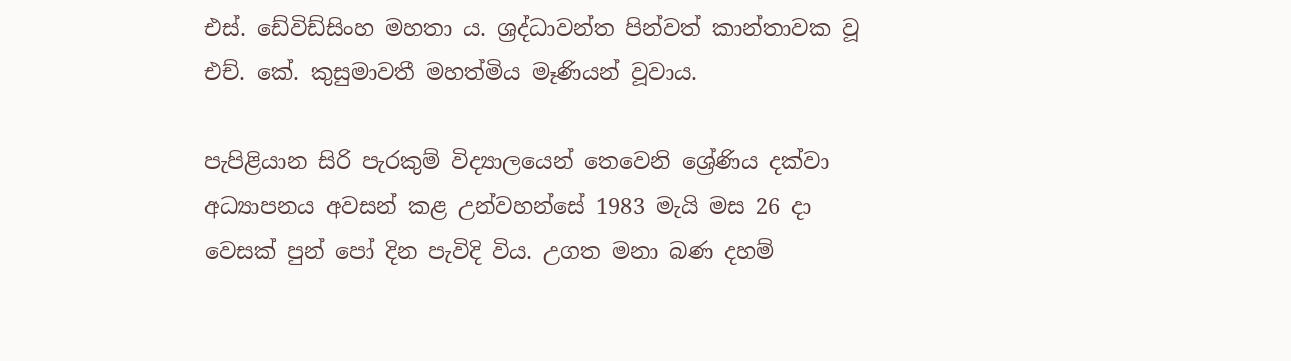එස්. ඩේවිඩ්සිංහ මහතා ය. ශ්‍රද්ධාවන්ත පින්වත් කාන්තාවක වූ එච්. කේ. කුසුමාවතී මහත්මිය මෑණියන් වූවාය.

පැපිළියාන සිරි පැරකුම් විද්‍යාලයෙන් තෙවෙනි ශ්‍රේණිය දක්වා අධ්‍යාපනය අවසන් කළ උන්වහන්සේ 1983 මැයි මස 26 දා වෙසක් පුන් පෝ දින පැවිදි විය. උගත මනා බණ දහම්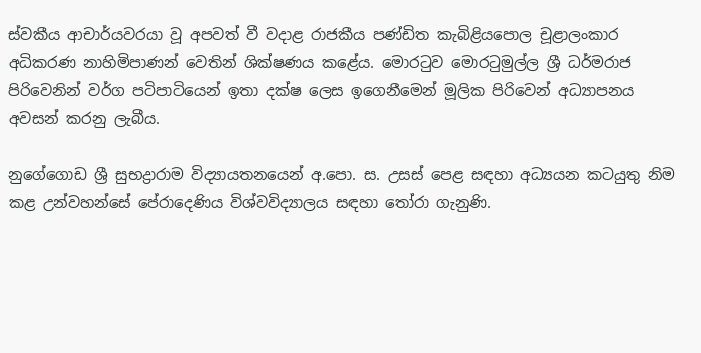ස්වකීය ආචාර්යවරයා වූ අපවත් වී වදාළ රාජකීය පණ්ඩිත කැබිළියපොල චූළාලංකාර අධිකරණ නාහිමිපාණන් වෙතින් ශික්ෂණය කළේය. මොරටුව මොරටුමුල්ල ශ්‍රී ධර්මරාජ පිරිවෙනින් වර්ග පටිපාටියෙන් ඉතා දක්ෂ ලෙස ඉගෙනීමෙන් මූලික පිරිවෙන් අධ්‍යාපනය අවසන් කරනු ලැබීය.

නුගේගොඩ ශ්‍රී සුභද්‍රාරාම විද්‍යායතනයෙන් අ.පො. ස. උසස් පෙළ සඳහා අධ්‍යයන කටයුතු නිම කළ උන්වහන්සේ පේරාදෙණිය විශ්වවිද්‍යාලය සඳහා තෝරා ගැනුණි.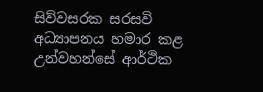සිව්වසරක සරසවි අධ්‍යාපනය හමාර කළ උන්වහන්සේ ආර්ථික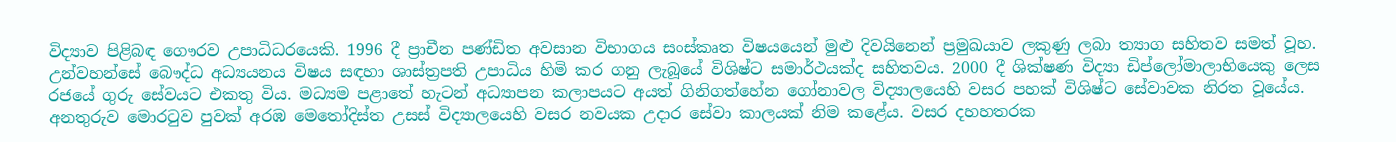විද්‍යාව පිළිබඳ ගෞරව උපාධිධරයෙකි. 1996 දී ප්‍රාචීන පණ්ඩිත අවසාන විභාගය සංස්කෘත විෂයයෙන් මුළු දිවයිනෙන් ප්‍රමුඛයාව ලකුණු ලබා ත්‍යාග සහිතව සමත් වූහ. උන්වහන්සේ බෞද්ධ අධ්‍යයනය විෂය සඳහා ශාස්ත්‍රපති උපාධිය හිමි කර ගනු ලැබූයේ විශිෂ්ට සමාර්ථයක්ද සහිතවය. 2000 දී ශික්ෂණ විද්‍යා ඩිප්ලෝමාලාභියෙකු ලෙස රජයේ ගුරු සේවයට එකතු විය. මධ්‍යම පළාතේ හැටන් අධ්‍යාපන කලාපයට අයත් ගිනිගත්හේන ගෝනාවල විද්‍යාලයෙහි වසර පහක් විශිෂ්ට සේවාවක නිරත වූයේය. අනතුරුව මොරටුව පුවක් අරඹ මෙතෝදිස්ත උසස් විද්‍යාලයෙහි වසර නවයක උදාර සේවා කාලයක් නිම කළේය. වසර දහහතරක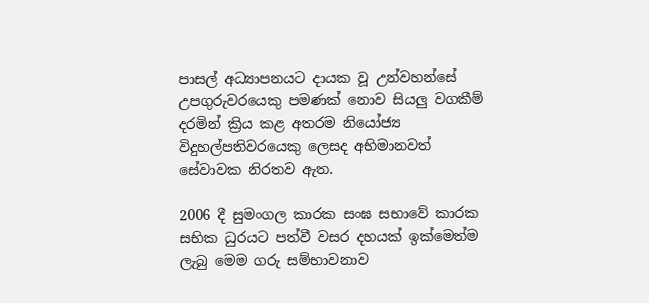පාසල් අධ්‍යාපනයට දායක වූ උන්වහන්සේ උපගුරුවරයෙකු පමණක් නොව සියලු වගකීම් දරමින් ක්‍රිය කළ අතරම නියෝජ්‍ය විදුහල්පතිවරයෙකු ලෙසද අභිමානවත් සේවාවක නිරතව ඇත.

2006 දී සුමංගල කාරක සංඝ සභාවේ කාරක සභික ධුරයට පත්වී වසර දහයක් ඉක්මෙත්ම ලැබු මෙම ගරු සම්භාවනාව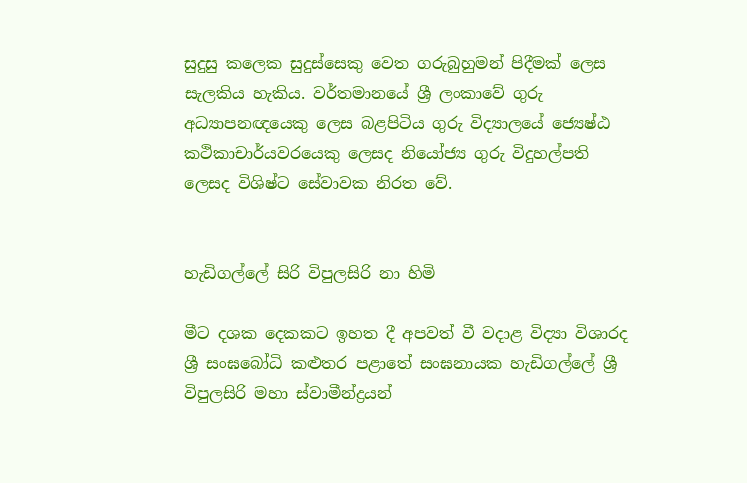සුදුසු කලෙක සුදුස්සෙකු වෙත ගරුබුහුමන් පිදීමක් ලෙස සැලකිය හැකිය. වර්තමානයේ ශ්‍රී ලංකාවේ ගුරු අධ්‍යාපනඥයෙකු ලෙස බළපිටිය ගුරු විද්‍යාලයේ ජ්‍යෙෂ්ඨ කථිකාචාර්යවරයෙකු ලෙසද නියෝජ්‍ය ගුරු විදුහල්පති ලෙසද විශිෂ්ට සේවාවක නිරත වේ.


හැඩිගල්ලේ සිරි විපුලසිරි නා හිමි

මීට දශක දෙකකට ඉහත දී අපවත් වී වදාළ විද්‍යා විශාරද ශ්‍රී සංඝබෝධි කළුතර පළාතේ සංඝනායක හැඩිගල්ලේ ශ්‍රී විපුලසිරි මහා ස්වාමීන්ද්‍රයන්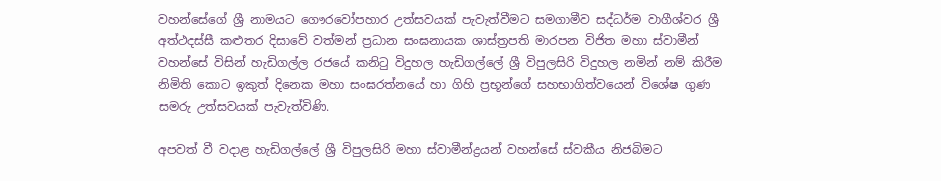වහන්සේගේ ශ්‍රී නාමයට ගෞරවෝපහාර උත්සවයක් පැවැත්වීමට සමගාමීව සද්ධර්ම වාගීශ්වර ශ්‍රී අත්ථදස්සී කළුතර දිසාවේ වත්මන් ප්‍රධාන සංඝනායක ශාස්ත්‍රපති මාරපන විජිත මහා ස්වාමීන් වහන්සේ විසින් හැඩිගල්ල රජයේ කනිටු විදුහල හැඩිගල්ලේ ශ්‍රී විපුලසිරි විදුහල නමින් නම් කිරීම නිමිති කොට ඉකුත් දිනෙක මහා සංඝරත්නයේ හා ගිහි ප්‍රභූන්ගේ සහභාගිත්වයෙන් විශේෂ ගුණ සමරු උත්සවයක් පැවැත්විණි.

අපවත් වී වදාළ හැඩිගල්ලේ ශ්‍රී විපුලසිරි මහා ස්වාමීන්ද්‍රයන් වහන්සේ ස්වකීය නිජබිමට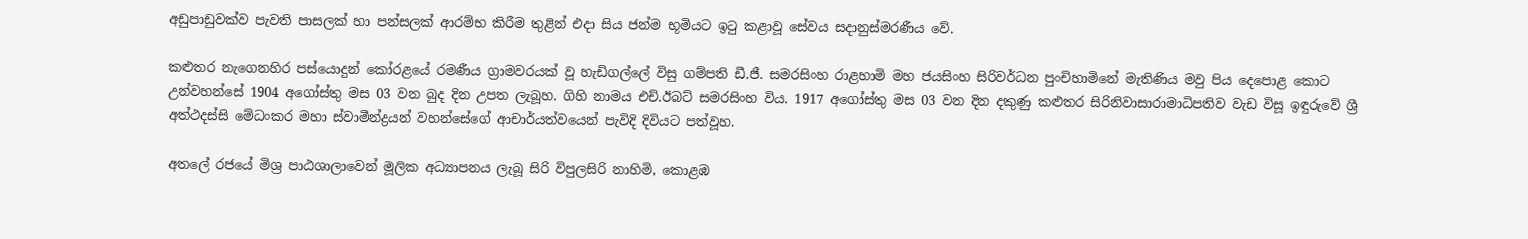අඩුපාඩුවක්ව පැවති පාසලක් හා පන්සලක් ආරම්භ කිරීම තුළින් එදා සිය ජන්ම භූමියට ඉටු කළාවූ සේවය සදානුස්මරණීය වේ.

කළුතර නැගෙනහිර පස්යොදුන් කෝරළයේ රමණීය ග්‍රාමවරයක් වූ හැඩිගල්ලේ විසු ගම්පති ඩී.ජී. සමරසිංහ රාළහාමි මහ ජයසිංහ සිරිවර්ධන පුංචිහාමිනේ මැතිණිය මවු පිය දෙපොළ කොට උන්වහන්සේ 1904 අගෝස්තු මස 03 වන බුද දින උපත ලැබූහ. ගිහි නාමය එච්.ඊබට් සමරසිංහ විය. 1917 අගෝස්තු මස 03 වන දින දකුණු කළුතර සිරිනිවාසාරාමාධිපතිව වැඩ විසූ ඉඳුරුවේ ශ්‍රී අත්ථදස්සි මේධංකර මහා ස්වාමීන්ද්‍රයන් වහන්සේගේ ආචාර්යත්වයෙන් පැවිදි දිවියට පත්වූහ.

අතලේ රජයේ මිශ්‍ර පාඨශාලාවෙන් මූලික අධ්‍යාපනය ලැබූ සිරි විපුලසිරි නාහිමි, කොළඹ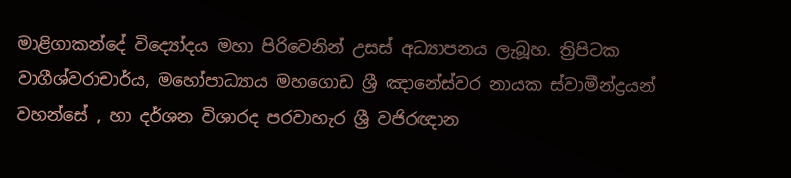මාළිගාකන්දේ විද්‍යෝදය මහා පිරිවෙනින් උසස් අධ්‍යාපනය ලැබූහ. ත්‍රිපිටක වාගීශ්වරාචාර්ය, මහෝපාධ්‍යාය මහගොඩ ශ්‍රී ඤානේස්වර නායක ස්වාමීන්ද්‍රයන් වහන්සේ , හා දර්ශන විශාරද පරවාහැර ශ්‍රී වජිරඥාන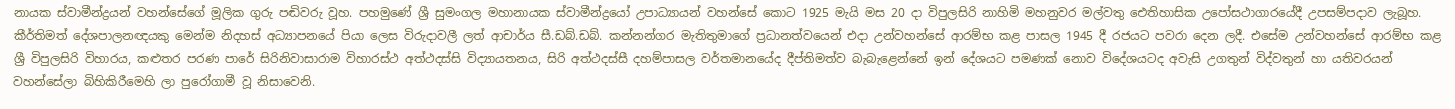නායක ස්වාමීන්ද්‍රයන් වහන්සේගේ මූලික ගුරු පඬිවරු වූහ. පහමුණේ ශ්‍රී සුමංගල මහානායක ස්වාමීන්ද්‍රයෝ උපාධ්‍යායන් වහන්සේ කොට 1925 මැයි මස 20 දා විපුලසිරි නාහිමි මහනුවර මල්වතු ඓතිහාසික උපෝසථාගාරයේදී උපසම්පදාව ලැබූහ. කීර්තිමත් දේශපාලනඥයකු මෙන්ම නිදහස් අධ්‍යාපනයේ පියා ලෙස විරුදාවලී ලත් ආචාර්ය සී.ඩබ්.ඩබ්. කන්නන්ගර මැතිතුමාගේ ප්‍රධානත්වයෙන් එදා උන්වහන්සේ ආරම්භ කළ පාසල 1945 දී රජයට පවරා දෙන ලදී. එසේම උන්වහන්සේ ආරම්භ කළ ශ්‍රී විපුලසිරි විහාරය, කළුතර පරණ පාරේ සිරිනිවාසාරාම විහාරස්ථ අත්ථදස්සි විද්‍යායතනය, සිරි අත්ථදස්සී දහම්පාසල වර්තමානයේද දීප්තිමත්ව බැබැළෙන්නේ ඉන් දේශයට පමණක් නොව විදේශයටද අවැසි උගතුන් විද්වතුන් හා යතිවරයන් වහන්සේලා බිහිකිරීමෙහි ලා පුරෝගාමී වූ නිසාවෙනි.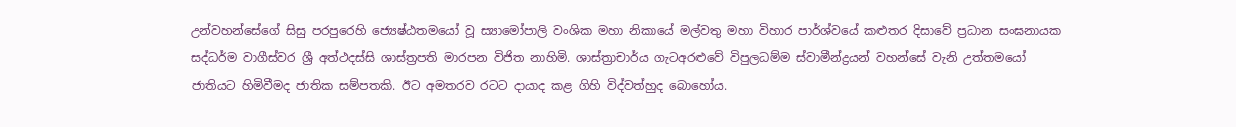උන්වහන්සේගේ සිසු පරපුරෙහි ජ්‍යෙෂ්ඨතමයෝ වූ ස්‍යාමෝපාලි වංශික මහා නිකායේ මල්වතු මහා විහාර පාර්ශ්වයේ කළුතර දිසාවේ ප්‍රධාන සංඝනායක සද්ධර්ම වාගීස්වර ශ්‍රී අත්ථදස්සි ශාස්ත්‍රපති මාරපන විජිත නාහිමි. ශාස්ත්‍රාචාර්ය ගැටඅරළුවේ විපුලධම්ම ස්වාමීන්ද්‍රයන් වහන්සේ වැනි උත්තමයෝ ජාතියට හිමිවීමද ජාතික සම්පතකි. ඊට අමතරව රටට දායාද කළ ගිහි විද්වත්හුද බොහෝය.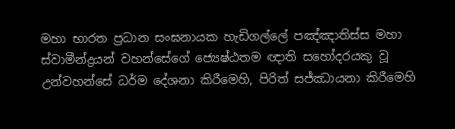මහා භාරත ප්‍රධාන සංඝනායක හැඩිගල්ලේ පඤ්ඤාතිස්ස මහා ස්වාමීන්ද්‍රයන් වහන්සේගේ ජ්‍යෙෂ්ඨතම ඥාති සහෝදරයකු වූ උන්වහන්සේ ධර්ම දේශනා කිරීමෙහි, පිරිත් සජ්ඣායනා කිරීමෙහි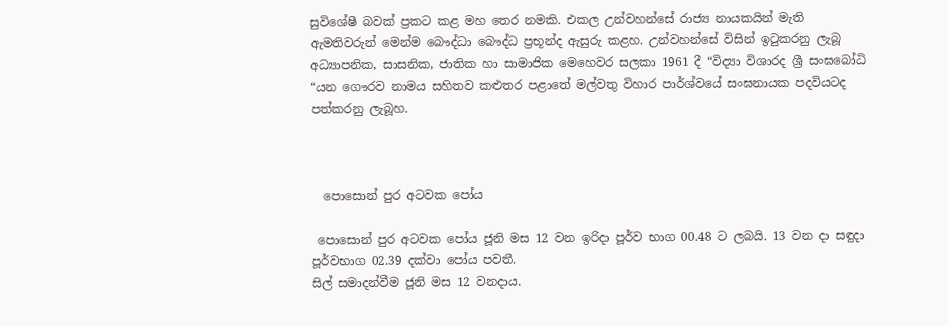සුවිශේෂී බවක් ප්‍රකට කළ මහ තෙර නමකි. එකල උන්වහන්සේ රාජ්‍ය නායකයින් මැති ඇමතිවරුන් මෙන්ම බෞද්ධා බෞද්ධ ප්‍රභූන්ද ඇසුරු කළහ. උන්වහන්සේ විසින් ඉටුකරනු ලැබූ අධ්‍යාපනික, සාසනික, ජාතික හා සාමාජික මෙහෙවර සලකා 1961 දී “විද්‍යා විශාරද ශ්‍රී සංඝබෝධි “යන ගෞරව නාමය සහිතව කළුතර පළාතේ මල්වතු විහාර පාර්ශ්වයේ සංඝනායක පදවියටද පත්කරනු ලැබූහ.



  පොසොන් පුර අටවක පෝය

 පොසොන් පුර අටවක පෝය ජූනි මස 12 වන ඉරිදා පූර්ව භාග 00.48 ට ලබයි. 13 වන දා සඳුදා පූර්වභාග 02.39 දක්වා පෝය පවතී.
සිල් සමාදන්වීම ජූනි මස 12 වනදාය.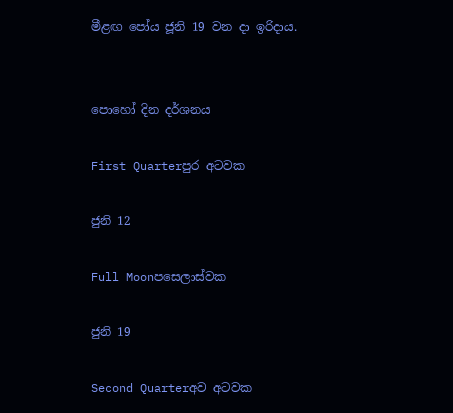මීළඟ පෝය ජූනි 19 වන දා ඉරිදාය.


පොහෝ දින දර්ශනය

First Quarterපුර අටවක

ජුනි 12

Full Moonපසෙලාස්වක

ජුනි 19

Second Quarterඅව අටවක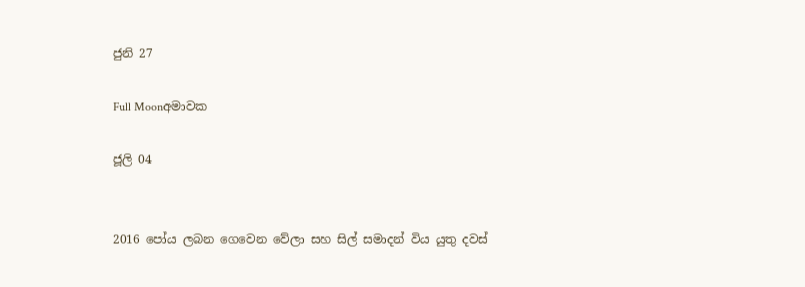ජුනි 27

Full Moonඅමාවක

ජූලි 04


2016 පෝය ලබන ගෙවෙන වේලා සහ සිල් සමාදන් විය යුතු දවස්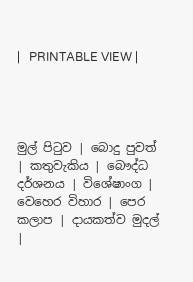|   PRINTABLE VIEW |




මුල් පිටුව | බොදු පුවත් | කතුවැකිය | බෞද්ධ දර්ශනය | විශේෂාංග | වෙහෙර විහාර | පෙර කලාප | දායකත්ව මුදල් |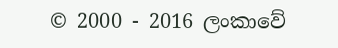© 2000 - 2016 ලංකාවේ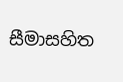සීමාසහිත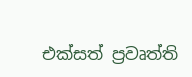එක්සත් ප්‍රවෘත්ති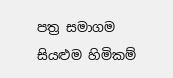පත්‍ර සමාගම
සියළුම හිමිකම්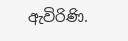ඇවිරිණි.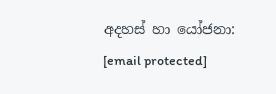අදහස් හා යෝජනා: [email protected]